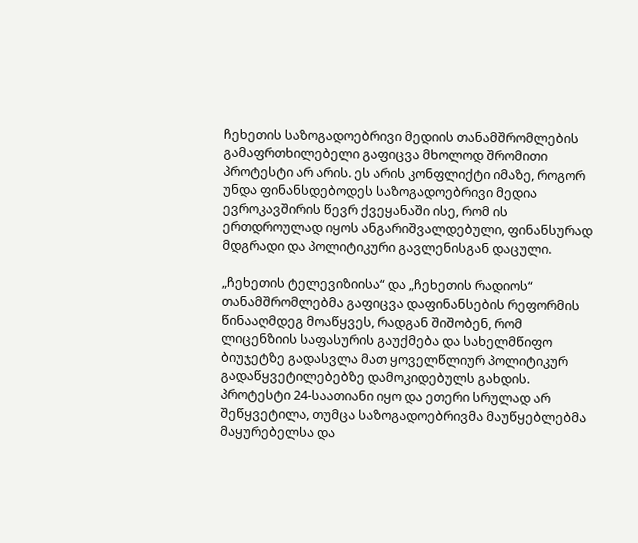ჩეხეთის საზოგადოებრივი მედიის თანამშრომლების გამაფრთხილებელი გაფიცვა მხოლოდ შრომითი პროტესტი არ არის. ეს არის კონფლიქტი იმაზე, როგორ უნდა ფინანსდებოდეს საზოგადოებრივი მედია ევროკავშირის წევრ ქვეყანაში ისე, რომ ის ერთდროულად იყოს ანგარიშვალდებული, ფინანსურად მდგრადი და პოლიტიკური გავლენისგან დაცული.

„ჩეხეთის ტელევიზიისა“ და „ჩეხეთის რადიოს“ თანამშრომლებმა გაფიცვა დაფინანსების რეფორმის წინააღმდეგ მოაწყვეს, რადგან შიშობენ, რომ ლიცენზიის საფასურის გაუქმება და სახელმწიფო ბიუჯეტზე გადასვლა მათ ყოველწლიურ პოლიტიკურ გადაწყვეტილებებზე დამოკიდებულს გახდის. პროტესტი 24-საათიანი იყო და ეთერი სრულად არ შეწყვეტილა, თუმცა საზოგადოებრივმა მაუწყებლებმა მაყურებელსა და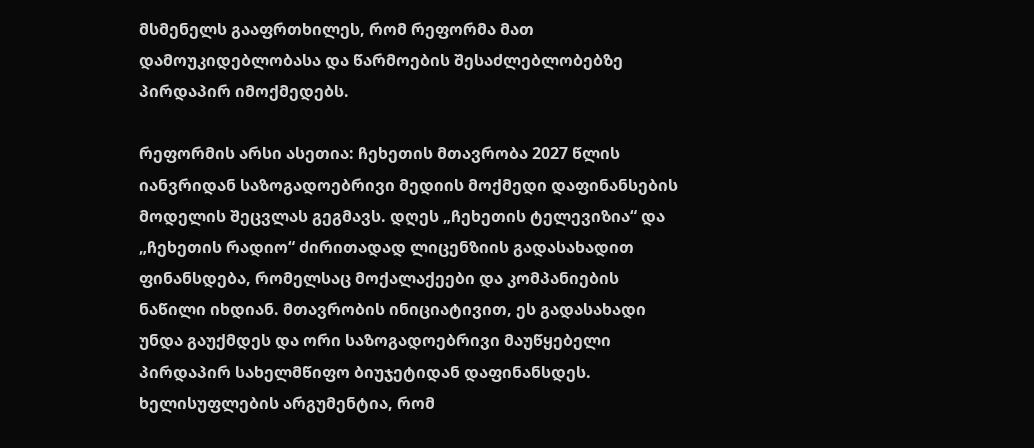მსმენელს გააფრთხილეს, რომ რეფორმა მათ დამოუკიდებლობასა და წარმოების შესაძლებლობებზე პირდაპირ იმოქმედებს.

რეფორმის არსი ასეთია: ჩეხეთის მთავრობა 2027 წლის იანვრიდან საზოგადოებრივი მედიის მოქმედი დაფინანსების მოდელის შეცვლას გეგმავს. დღეს „ჩეხეთის ტელევიზია“ და „ჩეხეთის რადიო“ ძირითადად ლიცენზიის გადასახადით ფინანსდება, რომელსაც მოქალაქეები და კომპანიების ნაწილი იხდიან. მთავრობის ინიციატივით, ეს გადასახადი უნდა გაუქმდეს და ორი საზოგადოებრივი მაუწყებელი პირდაპირ სახელმწიფო ბიუჯეტიდან დაფინანსდეს. ხელისუფლების არგუმენტია, რომ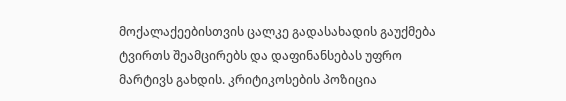მოქალაქეებისთვის ცალკე გადასახადის გაუქმება ტვირთს შეამცირებს და დაფინანსებას უფრო მარტივს გახდის. კრიტიკოსების პოზიცია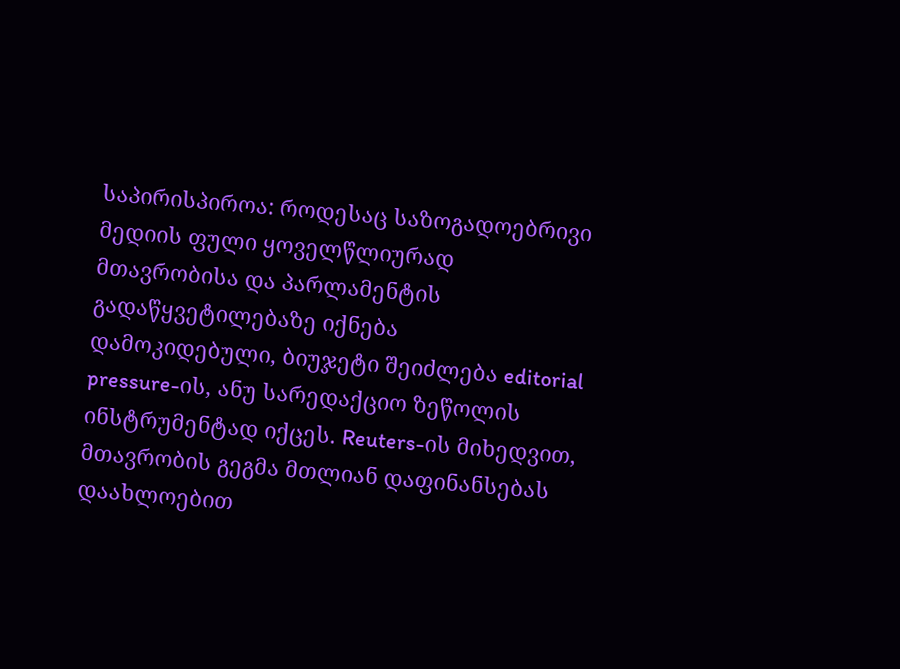საპირისპიროა: როდესაც საზოგადოებრივი მედიის ფული ყოველწლიურად მთავრობისა და პარლამენტის გადაწყვეტილებაზე იქნება დამოკიდებული, ბიუჯეტი შეიძლება editorial pressure-ის, ანუ სარედაქციო ზეწოლის ინსტრუმენტად იქცეს. Reuters-ის მიხედვით, მთავრობის გეგმა მთლიან დაფინანსებას დაახლოებით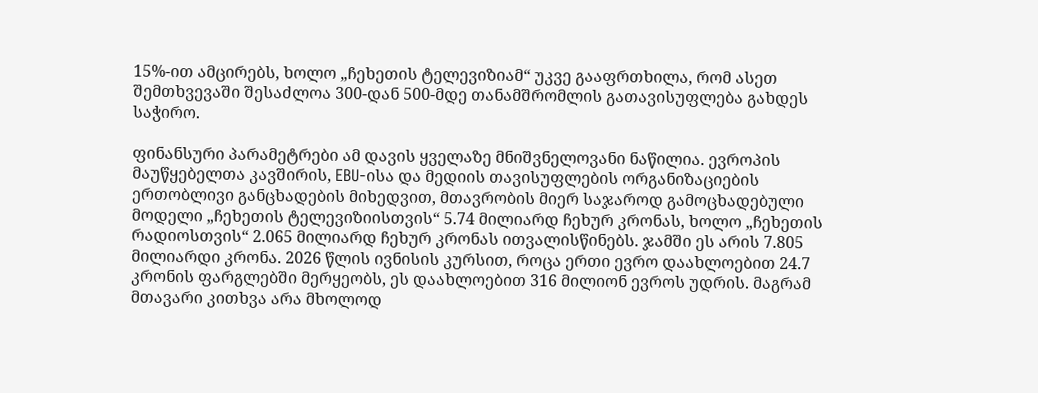15%-ით ამცირებს, ხოლო „ჩეხეთის ტელევიზიამ“ უკვე გააფრთხილა, რომ ასეთ შემთხვევაში შესაძლოა 300-დან 500-მდე თანამშრომლის გათავისუფლება გახდეს საჭირო.

ფინანსური პარამეტრები ამ დავის ყველაზე მნიშვნელოვანი ნაწილია. ევროპის მაუწყებელთა კავშირის, EBU-ისა და მედიის თავისუფლების ორგანიზაციების ერთობლივი განცხადების მიხედვით, მთავრობის მიერ საჯაროდ გამოცხადებული მოდელი „ჩეხეთის ტელევიზიისთვის“ 5.74 მილიარდ ჩეხურ კრონას, ხოლო „ჩეხეთის რადიოსთვის“ 2.065 მილიარდ ჩეხურ კრონას ითვალისწინებს. ჯამში ეს არის 7.805 მილიარდი კრონა. 2026 წლის ივნისის კურსით, როცა ერთი ევრო დაახლოებით 24.7 კრონის ფარგლებში მერყეობს, ეს დაახლოებით 316 მილიონ ევროს უდრის. მაგრამ მთავარი კითხვა არა მხოლოდ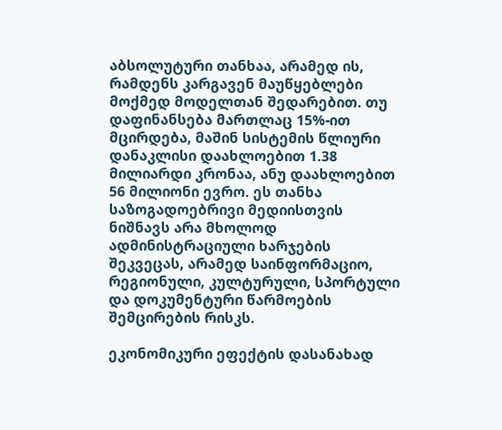აბსოლუტური თანხაა, არამედ ის, რამდენს კარგავენ მაუწყებლები მოქმედ მოდელთან შედარებით. თუ დაფინანსება მართლაც 15%-ით მცირდება, მაშინ სისტემის წლიური დანაკლისი დაახლოებით 1.38 მილიარდი კრონაა, ანუ დაახლოებით 56 მილიონი ევრო. ეს თანხა საზოგადოებრივი მედიისთვის ნიშნავს არა მხოლოდ ადმინისტრაციული ხარჯების შეკვეცას, არამედ საინფორმაციო, რეგიონული, კულტურული, სპორტული და დოკუმენტური წარმოების შემცირების რისკს.

ეკონომიკური ეფექტის დასანახად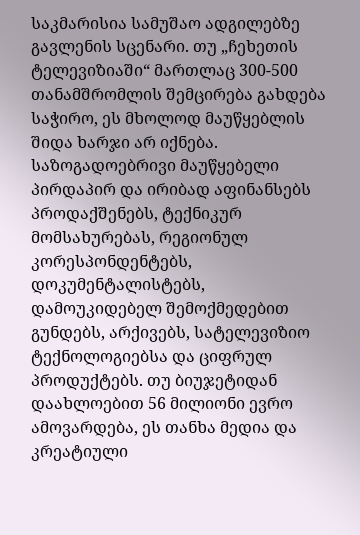საკმარისია სამუშაო ადგილებზე გავლენის სცენარი. თუ „ჩეხეთის ტელევიზიაში“ მართლაც 300-500 თანამშრომლის შემცირება გახდება საჭირო, ეს მხოლოდ მაუწყებლის შიდა ხარჯი არ იქნება. საზოგადოებრივი მაუწყებელი პირდაპირ და ირიბად აფინანსებს პროდაქშენებს, ტექნიკურ მომსახურებას, რეგიონულ კორესპონდენტებს, დოკუმენტალისტებს, დამოუკიდებელ შემოქმედებით გუნდებს, არქივებს, სატელევიზიო ტექნოლოგიებსა და ციფრულ პროდუქტებს. თუ ბიუჯეტიდან დაახლოებით 56 მილიონი ევრო ამოვარდება, ეს თანხა მედია და კრეატიული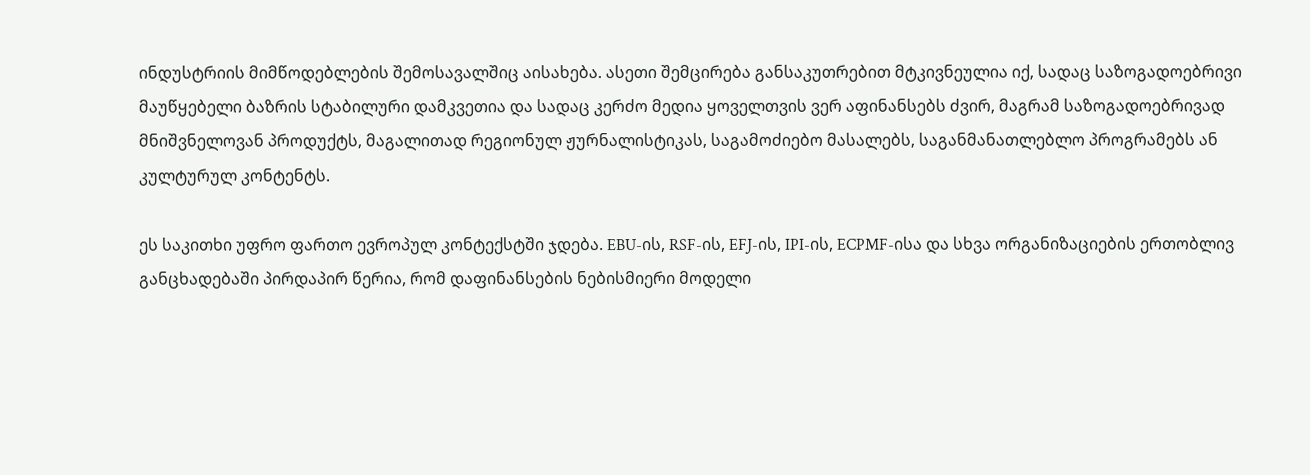ინდუსტრიის მიმწოდებლების შემოსავალშიც აისახება. ასეთი შემცირება განსაკუთრებით მტკივნეულია იქ, სადაც საზოგადოებრივი მაუწყებელი ბაზრის სტაბილური დამკვეთია და სადაც კერძო მედია ყოველთვის ვერ აფინანსებს ძვირ, მაგრამ საზოგადოებრივად მნიშვნელოვან პროდუქტს, მაგალითად რეგიონულ ჟურნალისტიკას, საგამოძიებო მასალებს, საგანმანათლებლო პროგრამებს ან კულტურულ კონტენტს.

ეს საკითხი უფრო ფართო ევროპულ კონტექსტში ჯდება. EBU-ის, RSF-ის, EFJ-ის, IPI-ის, ECPMF-ისა და სხვა ორგანიზაციების ერთობლივ განცხადებაში პირდაპირ წერია, რომ დაფინანსების ნებისმიერი მოდელი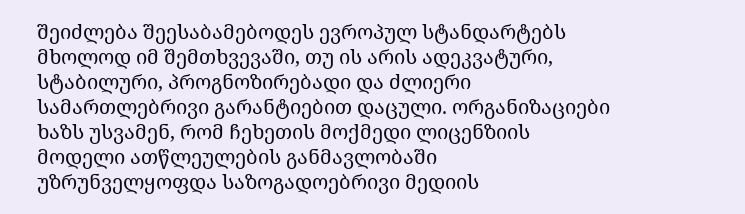შეიძლება შეესაბამებოდეს ევროპულ სტანდარტებს მხოლოდ იმ შემთხვევაში, თუ ის არის ადეკვატური, სტაბილური, პროგნოზირებადი და ძლიერი სამართლებრივი გარანტიებით დაცული. ორგანიზაციები ხაზს უსვამენ, რომ ჩეხეთის მოქმედი ლიცენზიის მოდელი ათწლეულების განმავლობაში უზრუნველყოფდა საზოგადოებრივი მედიის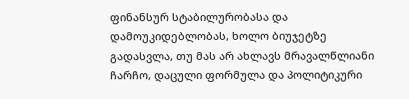ფინანსურ სტაბილურობასა და დამოუკიდებლობას, ხოლო ბიუჯეტზე გადასვლა, თუ მას არ ახლავს მრავალწლიანი ჩარჩო, დაცული ფორმულა და პოლიტიკური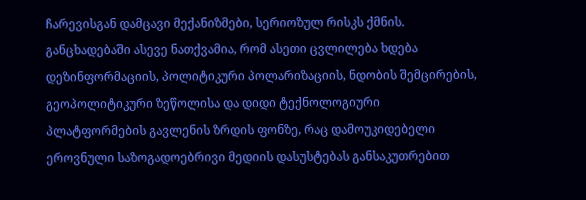ჩარევისგან დამცავი მექანიზმები, სერიოზულ რისკს ქმნის. განცხადებაში ასევე ნათქვამია, რომ ასეთი ცვლილება ხდება დეზინფორმაციის, პოლიტიკური პოლარიზაციის, ნდობის შემცირების, გეოპოლიტიკური ზეწოლისა და დიდი ტექნოლოგიური პლატფორმების გავლენის ზრდის ფონზე, რაც დამოუკიდებელი ეროვნული საზოგადოებრივი მედიის დასუსტებას განსაკუთრებით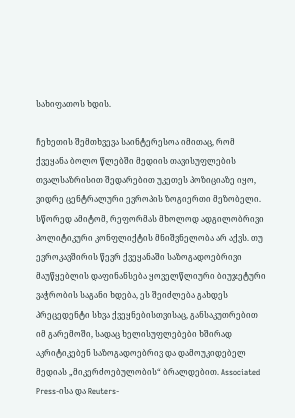სახიფათოს ხდის.

ჩეხეთის შემთხვევა საინტერესოა იმითაც, რომ ქვეყანა ბოლო წლებში მედიის თავისუფლების თვალსაზრისით შედარებით უკეთეს პოზიციაზე იყო, ვიდრე ცენტრალური ევროპის ზოგიერთი მეზობელი. სწორედ ამიტომ, რეფორმას მხოლოდ ადგილობრივი პოლიტიკური კონფლიქტის მნიშვნელობა არ აქვს. თუ ევროკავშირის წევრ ქვეყანაში საზოგადოებრივი მაუწყებლის დაფინანსება ყოველწლიური ბიუჯეტური ვაჭრობის საგანი ხდება, ეს შეიძლება გახდეს პრეცედენტი სხვა ქვეყნებისთვისაც, განსაკუთრებით იმ გარემოში, სადაც ხელისუფლებები ხშირად აკრიტიკებენ საზოგადოებრივ და დამოუკიდებელ მედიას „მიკერძოებულობის“ ბრალდებით. Associated Press-ისა და Reuters-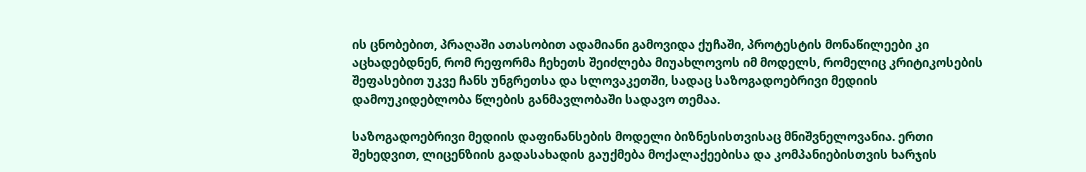ის ცნობებით, პრაღაში ათასობით ადამიანი გამოვიდა ქუჩაში, პროტესტის მონაწილეები კი აცხადებდნენ, რომ რეფორმა ჩეხეთს შეიძლება მიუახლოვოს იმ მოდელს, რომელიც კრიტიკოსების შეფასებით უკვე ჩანს უნგრეთსა და სლოვაკეთში, სადაც საზოგადოებრივი მედიის დამოუკიდებლობა წლების განმავლობაში სადავო თემაა.

საზოგადოებრივი მედიის დაფინანსების მოდელი ბიზნესისთვისაც მნიშვნელოვანია. ერთი შეხედვით, ლიცენზიის გადასახადის გაუქმება მოქალაქეებისა და კომპანიებისთვის ხარჯის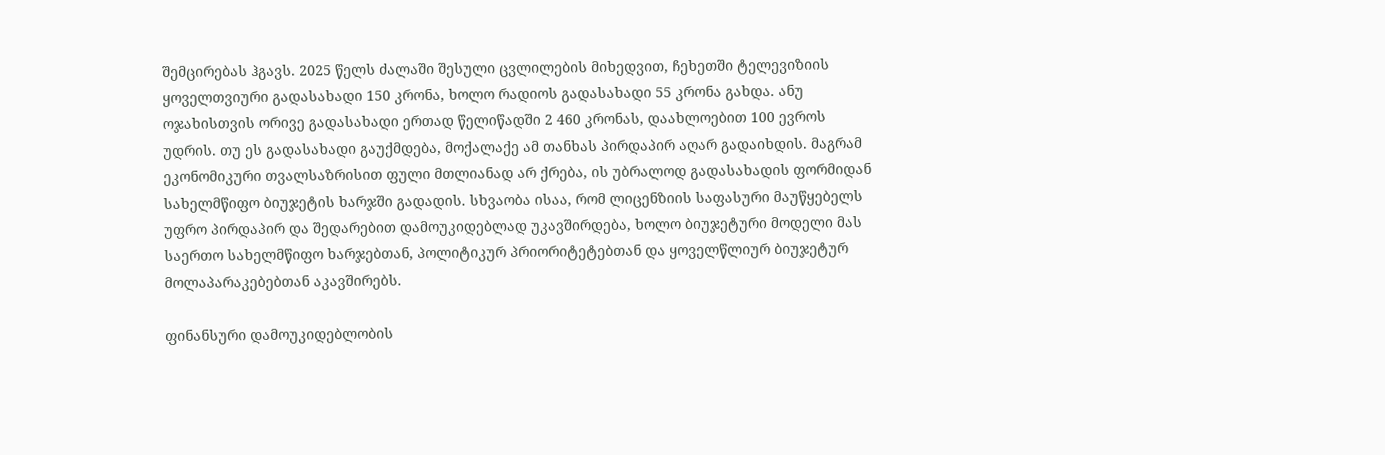შემცირებას ჰგავს. 2025 წელს ძალაში შესული ცვლილების მიხედვით, ჩეხეთში ტელევიზიის ყოველთვიური გადასახადი 150 კრონა, ხოლო რადიოს გადასახადი 55 კრონა გახდა. ანუ ოჯახისთვის ორივე გადასახადი ერთად წელიწადში 2 460 კრონას, დაახლოებით 100 ევროს უდრის. თუ ეს გადასახადი გაუქმდება, მოქალაქე ამ თანხას პირდაპირ აღარ გადაიხდის. მაგრამ ეკონომიკური თვალსაზრისით ფული მთლიანად არ ქრება, ის უბრალოდ გადასახადის ფორმიდან სახელმწიფო ბიუჯეტის ხარჯში გადადის. სხვაობა ისაა, რომ ლიცენზიის საფასური მაუწყებელს უფრო პირდაპირ და შედარებით დამოუკიდებლად უკავშირდება, ხოლო ბიუჯეტური მოდელი მას საერთო სახელმწიფო ხარჯებთან, პოლიტიკურ პრიორიტეტებთან და ყოველწლიურ ბიუჯეტურ მოლაპარაკებებთან აკავშირებს.

ფინანსური დამოუკიდებლობის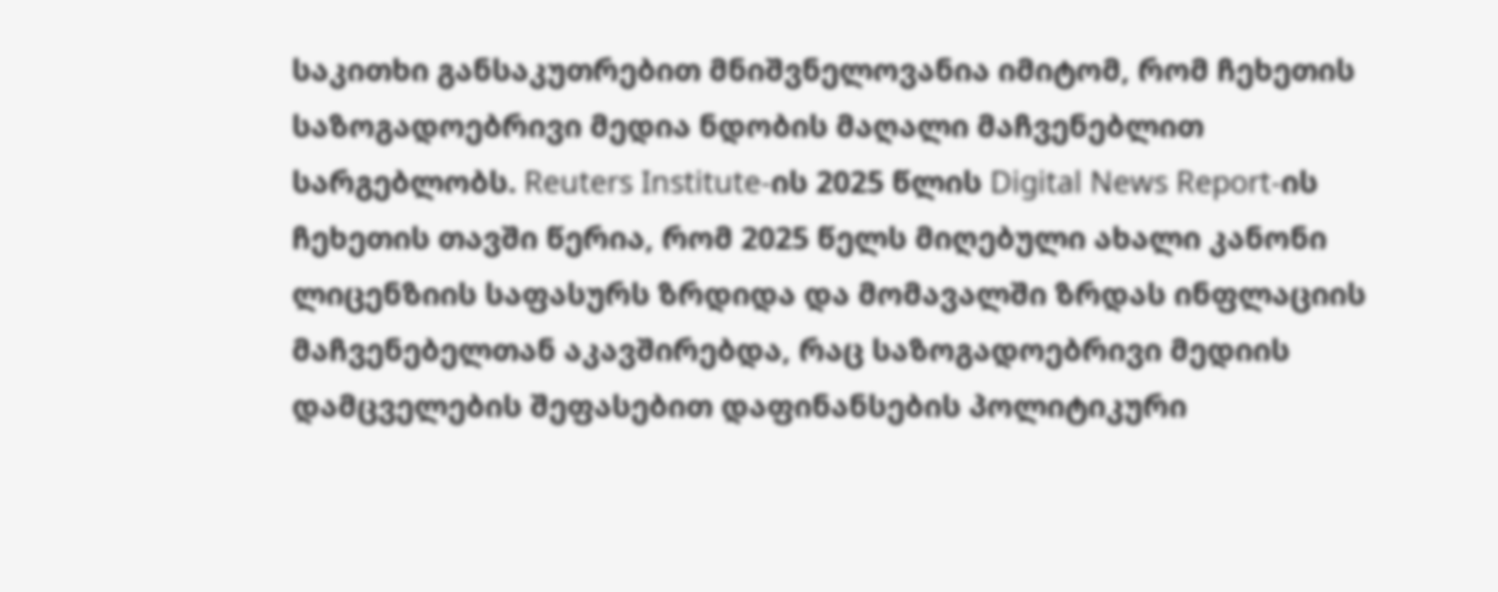საკითხი განსაკუთრებით მნიშვნელოვანია იმიტომ, რომ ჩეხეთის საზოგადოებრივი მედია ნდობის მაღალი მაჩვენებლით სარგებლობს. Reuters Institute-ის 2025 წლის Digital News Report-ის ჩეხეთის თავში წერია, რომ 2025 წელს მიღებული ახალი კანონი ლიცენზიის საფასურს ზრდიდა და მომავალში ზრდას ინფლაციის მაჩვენებელთან აკავშირებდა, რაც საზოგადოებრივი მედიის დამცველების შეფასებით დაფინანსების პოლიტიკური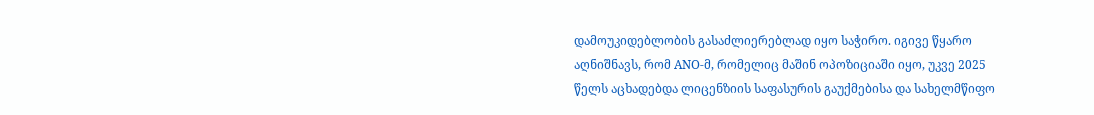დამოუკიდებლობის გასაძლიერებლად იყო საჭირო. იგივე წყარო აღნიშნავს, რომ ANO-მ, რომელიც მაშინ ოპოზიციაში იყო, უკვე 2025 წელს აცხადებდა ლიცენზიის საფასურის გაუქმებისა და სახელმწიფო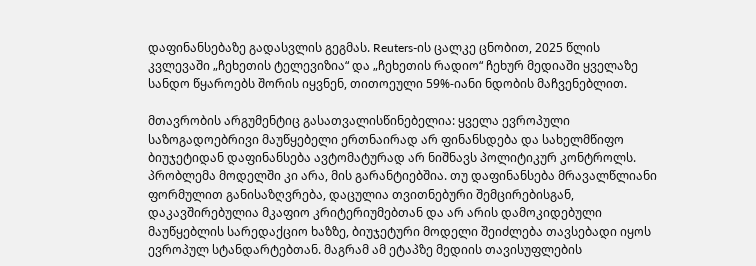დაფინანსებაზე გადასვლის გეგმას. Reuters-ის ცალკე ცნობით, 2025 წლის კვლევაში „ჩეხეთის ტელევიზია“ და „ჩეხეთის რადიო“ ჩეხურ მედიაში ყველაზე სანდო წყაროებს შორის იყვნენ, თითოეული 59%-იანი ნდობის მაჩვენებლით.

მთავრობის არგუმენტიც გასათვალისწინებელია: ყველა ევროპული საზოგადოებრივი მაუწყებელი ერთნაირად არ ფინანსდება და სახელმწიფო ბიუჯეტიდან დაფინანსება ავტომატურად არ ნიშნავს პოლიტიკურ კონტროლს. პრობლემა მოდელში კი არა, მის გარანტიებშია. თუ დაფინანსება მრავალწლიანი ფორმულით განისაზღვრება, დაცულია თვითნებური შემცირებისგან, დაკავშირებულია მკაფიო კრიტერიუმებთან და არ არის დამოკიდებული მაუწყებლის სარედაქციო ხაზზე, ბიუჯეტური მოდელი შეიძლება თავსებადი იყოს ევროპულ სტანდარტებთან. მაგრამ ამ ეტაპზე მედიის თავისუფლების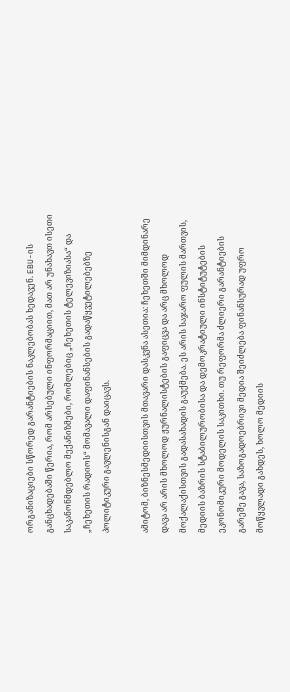ორგანიზაციები სწორედ გარანტიების ნაკლებობას ხედავენ. EBU-ის განცხადებაში წერია, რომ არსებული ინფორმაციით, მათ არ უნახავთ ისეთი საკანონმდებლო მექანიზმები, რომლებიც „ჩეხეთის ტელევიზიასა“ და „ჩეხეთის რადიოს“ მომავალი დაფინანსების გადაწყვეტილებებზე პოლიტიკური გავლენისგან დაიცავს.

ამიტომ, ბიზნესმედიისთვის მთავარი დასკვნა ასეთია: ჩეხეთში მიმდინარე დავა არ არის მხოლოდ ჟურნალისტების გაფიცვა და არც მხოლოდ მოქალაქისთვის გადასახადის გაუქმება. ეს არის საჯარო ფულის მართვის, მედიის ბაზრის სტაბილურობისა და დემოკრატიული ინსტიტუტების ეკონომიკური მოდელის საკითხი. თუ რეფორმა ძლიერი გარანტიების გარეშე გავა, საზოგადოებრივი მედია შეიძლება ფინანსურად უფრო მოწყვლადი გახდეს, ხოლო მედიის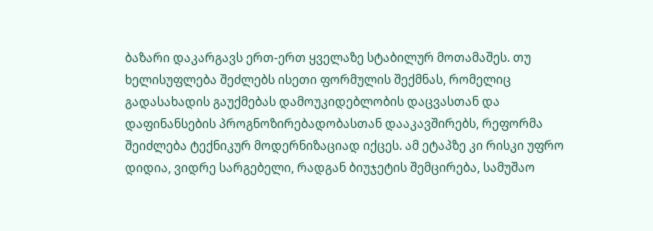ბაზარი დაკარგავს ერთ-ერთ ყველაზე სტაბილურ მოთამაშეს. თუ ხელისუფლება შეძლებს ისეთი ფორმულის შექმნას, რომელიც გადასახადის გაუქმებას დამოუკიდებლობის დაცვასთან და დაფინანსების პროგნოზირებადობასთან დააკავშირებს, რეფორმა შეიძლება ტექნიკურ მოდერნიზაციად იქცეს. ამ ეტაპზე კი რისკი უფრო დიდია, ვიდრე სარგებელი, რადგან ბიუჯეტის შემცირება, სამუშაო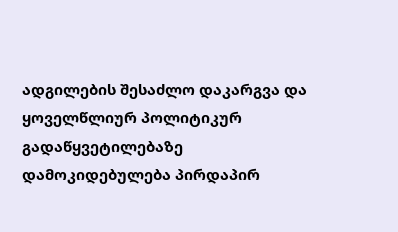ადგილების შესაძლო დაკარგვა და ყოველწლიურ პოლიტიკურ გადაწყვეტილებაზე დამოკიდებულება პირდაპირ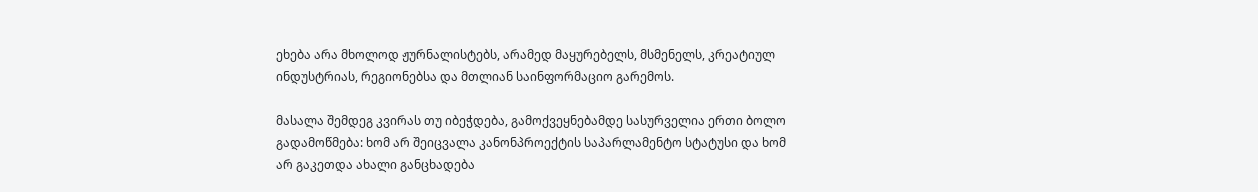ეხება არა მხოლოდ ჟურნალისტებს, არამედ მაყურებელს, მსმენელს, კრეატიულ ინდუსტრიას, რეგიონებსა და მთლიან საინფორმაციო გარემოს.

მასალა შემდეგ კვირას თუ იბეჭდება, გამოქვეყნებამდე სასურველია ერთი ბოლო გადამოწმება: ხომ არ შეიცვალა კანონპროექტის საპარლამენტო სტატუსი და ხომ არ გაკეთდა ახალი განცხადება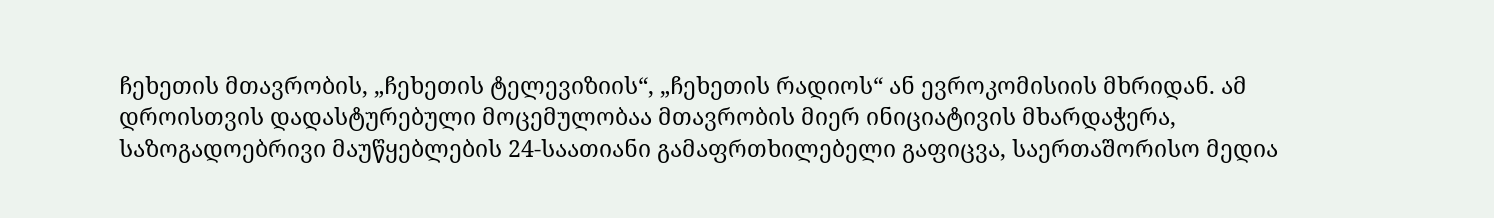ჩეხეთის მთავრობის, „ჩეხეთის ტელევიზიის“, „ჩეხეთის რადიოს“ ან ევროკომისიის მხრიდან. ამ დროისთვის დადასტურებული მოცემულობაა მთავრობის მიერ ინიციატივის მხარდაჭერა, საზოგადოებრივი მაუწყებლების 24-საათიანი გამაფრთხილებელი გაფიცვა, საერთაშორისო მედია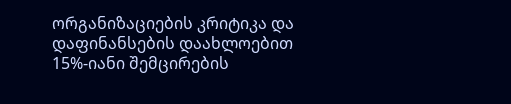ორგანიზაციების კრიტიკა და დაფინანსების დაახლოებით 15%-იანი შემცირების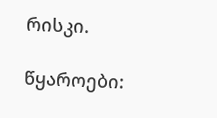რისკი.

წყაროები: